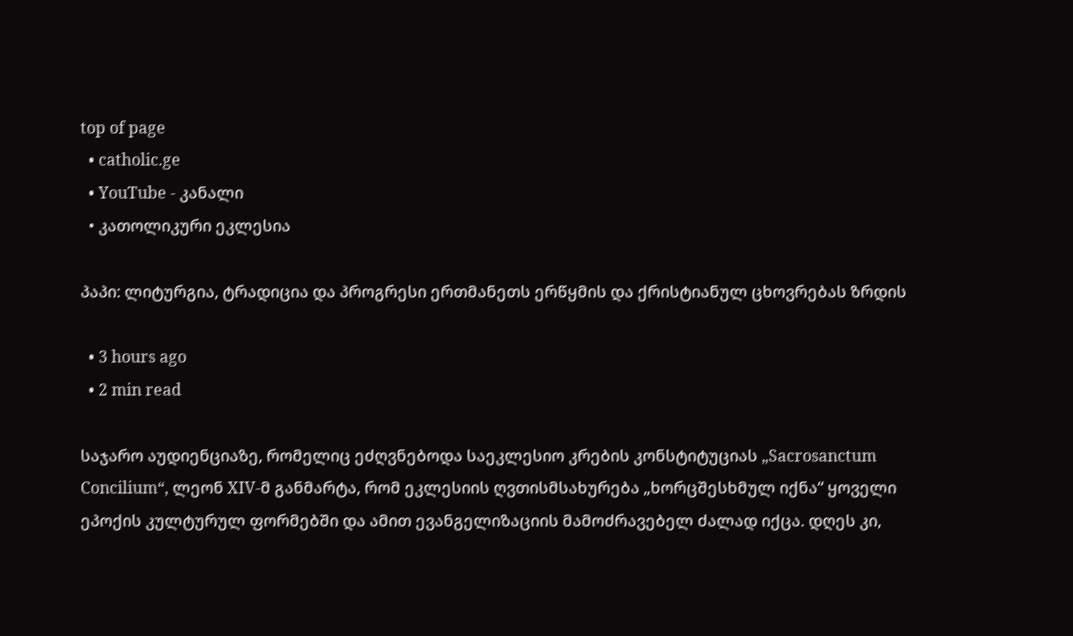top of page
  • catholic.ge
  • YouTube - კანალი
  • კათოლიკური ეკლესია

პაპი: ლიტურგია, ტრადიცია და პროგრესი ერთმანეთს ერწყმის და ქრისტიანულ ცხოვრებას ზრდის

  • 3 hours ago
  • 2 min read

საჯარო აუდიენციაზე, რომელიც ეძღვნებოდა საეკლესიო კრების კონსტიტუციას „Sacrosanctum Concilium“, ლეონ XIV-მ განმარტა, რომ ეკლესიის ღვთისმსახურება „ხორცშესხმულ იქნა“ ყოველი ეპოქის კულტურულ ფორმებში და ამით ევანგელიზაციის მამოძრავებელ ძალად იქცა. დღეს კი,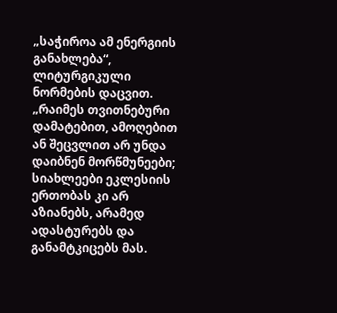„საჭიროა ამ ენერგიის განახლება“, ლიტურგიკული ნორმების დაცვით. „რაიმეს თვითნებური დამატებით, ამოღებით ან შეცვლით არ უნდა დაიბნენ მორწმუნეები; სიახლეები ეკლესიის ერთობას კი არ აზიანებს, არამედ ადასტურებს და განამტკიცებს მას.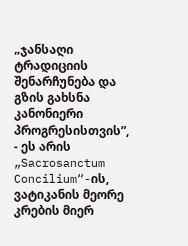„ჯანსაღი ტრადიციის შენარჩუნება და გზის გახსნა კანონიერი პროგრესისთვის”, - ეს არის „Sacrosanctum Concilium“-ის, ვატიკანის მეორე კრების მიერ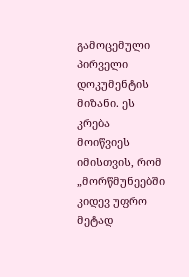გამოცემული პირველი დოკუმენტის მიზანი. ეს კრება მოიწვიეს იმისთვის, რომ „მორწმუნეებში კიდევ უფრო მეტად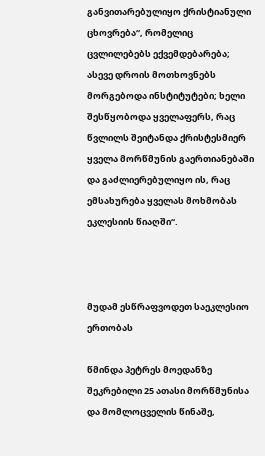განვითარებულიყო ქრისტიანული ცხოვრება“, რომელიც ცვლილებებს ექვემდებარება; ასევე დროის მოთხოვნებს მორგებოდა ინსტიტუტები; ხელი შესწყობოდა ყველაფერს, რაც წვლილს შეიტანდა ქრისტესმიერ ყველა მორწმუნის გაერთიანებაში და გაძლიერებულიყო ის, რაც ემსახურება ყველას მოხმობას ეკლესიის წიაღში“.



მუდამ ესწრაფვოდეთ საეკლესიო ერთობას

წმინდა პეტრეს მოედანზე შეკრებილი 25 ათასი მორწმუნისა და მომლოცველის წინაშე,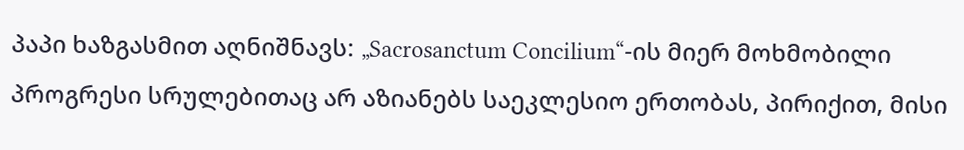პაპი ხაზგასმით აღნიშნავს: „Sacrosanctum Concilium“-ის მიერ მოხმობილი პროგრესი სრულებითაც არ აზიანებს საეკლესიო ერთობას, პირიქით, მისი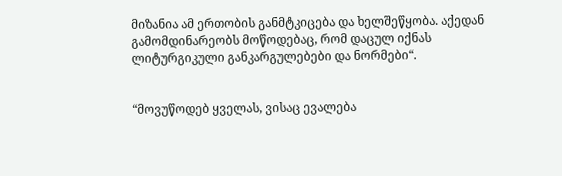მიზანია ამ ერთობის განმტკიცება და ხელშეწყობა. აქედან გამომდინარეობს მოწოდებაც, რომ დაცულ იქნას ლიტურგიკული განკარგულებები და ნორმები“.


“მოვუწოდებ ყველას, ვისაც ევალება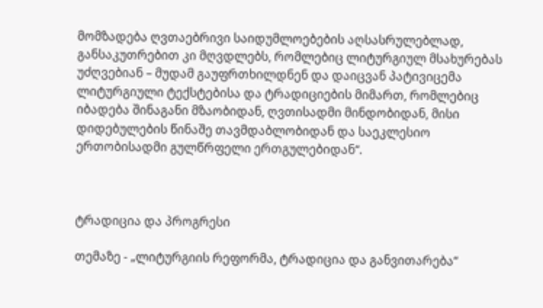მომზადება ღვთაებრივი საიდუმლოებების აღსასრულებლად, განსაკუთრებით კი მღვდლებს, რომლებიც ლიტურგიულ მსახურებას უძღვებიან – მუდამ გაუფრთხილდნენ და დაიცვან პატივიცემა ლიტურგიული ტექსტებისა და ტრადიციების მიმართ, რომლებიც იბადება შინაგანი მზაობიდან, ღვთისადმი მინდობიდან, მისი დიდებულების წინაშე თავმდაბლობიდან და საეკლესიო ერთობისადმი გულწრფელი ერთგულებიდან“.



ტრადიცია და პროგრესი

თემაზე - „ლიტურგიის რეფორმა, ტრადიცია და განვითარება“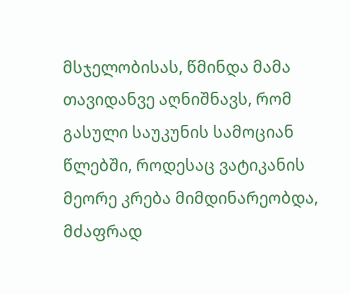მსჯელობისას, წმინდა მამა თავიდანვე აღნიშნავს, რომ გასული საუკუნის სამოციან წლებში, როდესაც ვატიკანის მეორე კრება მიმდინარეობდა, მძაფრად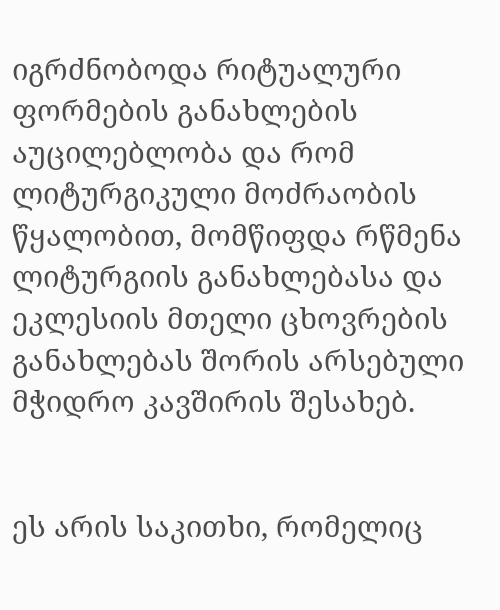იგრძნობოდა რიტუალური ფორმების განახლების აუცილებლობა და რომ ლიტურგიკული მოძრაობის წყალობით, მომწიფდა რწმენა ლიტურგიის განახლებასა და ეკლესიის მთელი ცხოვრების განახლებას შორის არსებული მჭიდრო კავშირის შესახებ.


ეს არის საკითხი, რომელიც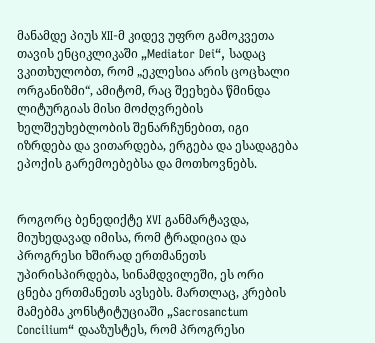მანამდე პიუს XII-მ კიდევ უფრო გამოკვეთა თავის ენციკლიკაში „Mediator Dei“, სადაც ვკითხულობთ, რომ „ეკლესია არის ცოცხალი ორგანიზმი“, ამიტომ, რაც შეეხება წმინდა ლიტურგიას მისი მოძღვრების ხელშეუხებლობის შენარჩუნებით, იგი იზრდება და ვითარდება, ერგება და ესადაგება ეპოქის გარემოებებსა და მოთხოვნებს.


როგორც ბენედიქტე XVI განმარტავდა, მიუხედავად იმისა, რომ ტრადიცია და პროგრესი ხშირად ერთმანეთს უპირისპირდება, სინამდვილეში, ეს ორი ცნება ერთმანეთს ავსებს. მართლაც, კრების მამებმა კონსტიტუციაში „Sacrosanctum Concilium“ დააზუსტეს, რომ პროგრესი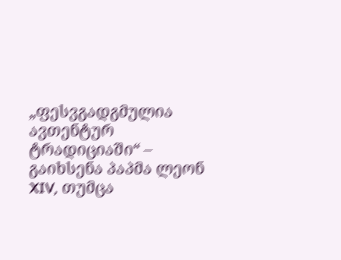„ფესვგადგმულია ავთენტურ ტრადიციაში“ – გაიხსენა პაპმა ლეონ XIV, თუმცა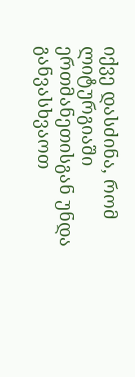იქვე დასძინა, რომ ლიტურგიაში ერთმანეთისგან უნდა განვასხვაოთ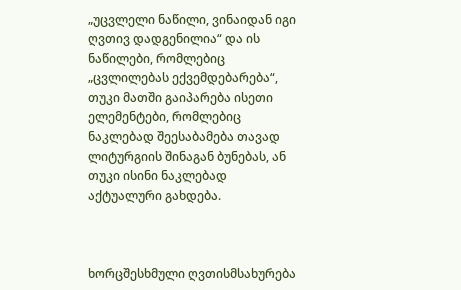„უცვლელი ნაწილი, ვინაიდან იგი ღვთივ დადგენილია“ და ის ნაწილები, რომლებიც „ცვლილებას ექვემდებარება“, თუკი მათში გაიპარება ისეთი ელემენტები, რომლებიც ნაკლებად შეესაბამება თავად ლიტურგიის შინაგან ბუნებას, ან თუკი ისინი ნაკლებად აქტუალური გახდება.



ხორცშესხმული ღვთისმსახურება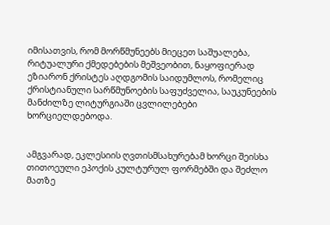იმისათვის, რომ მორწმუნეებს მიეცეთ საშუალება, რიტუალური ქმედებების მეშვეობით, ნაყოფიერად ეზიარონ ქრისტეს აღდგომის საიდუმლოს, რომელიც ქრისტიანული სარწმუნოების საფუძველია, საუკუნეების მანძილზე ლიტურგიაში ცვლილებები ხორციელდებოდა.


ამგვარად, ეკლესიის ღვთისმსახურებამ ხორცი შეისხა თითოეული ეპოქის კულტურულ ფორმებში და შეძლო მათზე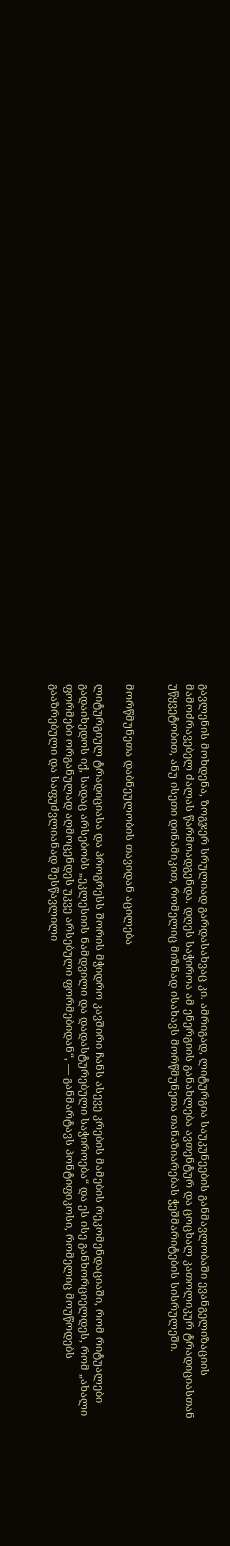გავლენის მოხდენა, ზოგჯერ სრულიად გარდასახვაც კი. ამრიგად, ლიტურგია საუკუნეების განმავლობაში ევანგელიზაციის მამოძრავებელ ძალას წარმოადგენდა. დღეს საჭიროა ამ ენერგიის განახლება ავთენტურ და ცოცხალ კათოლიკურ ტრადიციასთან უწყვეტობით, ანუ ისეთი დინამიკით, რომელიც მიზნად ისახავს მორწმუნეთა თანაზიარებას ჭეშმარიტების სისრულეში.


მორწმუნეთა დაბნეულობის თავიდან აცილება

ლიტურგიულ ტრადიციასა და პროგრესს შორის მჭიდრო კავშირი ჩანს ასევე კრების მამების რეკომენდაციაში, რომ რიტუალები გადაიხედოს იქ, სადაც არსებობს „ეკლესიის ნამდვილი და დადასტურებული საჭიროება“ და ეს ისე განხორციელდეს, რომ „ახალი ფორმები ორგანულად აღმოცენდეს უკვე არსებული ფორმებიდან“, — განმარტავს პონტიფიკოსი, რომელიც მოუწოდებს გააზრებული და საფუძვლიანად შესწავლილი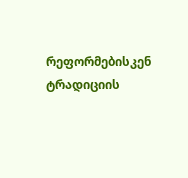რეფორმებისკენ ტრადიციის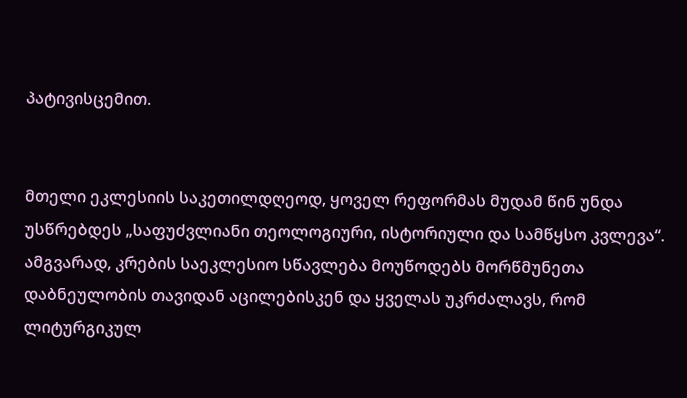პატივისცემით.


მთელი ეკლესიის საკეთილდღეოდ, ყოველ რეფორმას მუდამ წინ უნდა უსწრებდეს „საფუძვლიანი თეოლოგიური, ისტორიული და სამწყსო კვლევა“. ამგვარად, კრების საეკლესიო სწავლება მოუწოდებს მორწმუნეთა დაბნეულობის თავიდან აცილებისკენ და ყველას უკრძალავს, რომ ლიტურგიკულ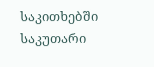საკითხებში საკუთარი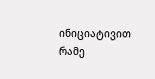ინიციატივით რამე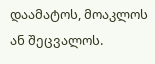დაამატოს, მოაკლოს ან შეცვალოს.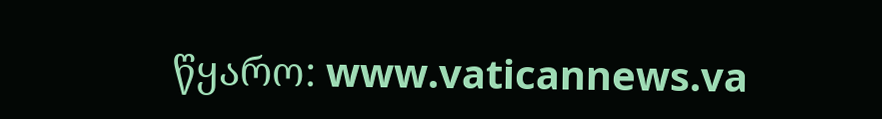წყარო: www.vaticannews.va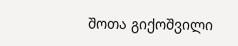შოთა გიქოშვილი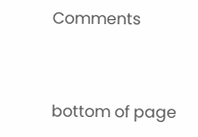Comments


bottom of page